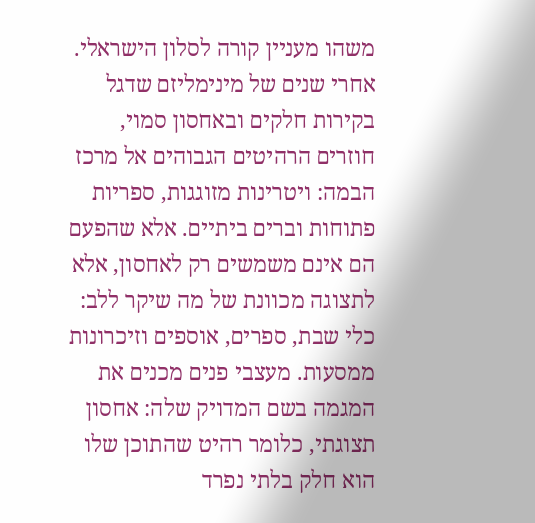משהו מעניין קורה לסלון הישראלי. אחרי שנים של מינימליזם שדגל בקירות חלקים ובאחסון סמוי, חוזרים הרהיטים הגבוהים אל מרכז הבמה: ויטרינות מזוגגות, ספריות פתוחות וברים ביתיים. אלא שהפעם הם אינם משמשים רק לאחסון, אלא לתצוגה מכוונת של מה שיקר ללב: כלי שבת, ספרים, אוספים וזיכרונות ממסעות. מעצבי פנים מכנים את המגמה בשם המדויק שלה: אחסון תצוגתי, כלומר רהיט שהתוכן שלו הוא חלק בלתי נפרד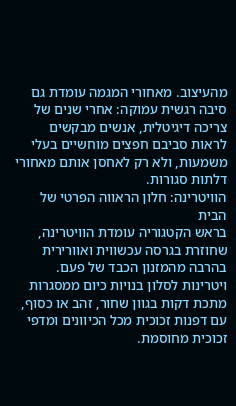מהעיצוב. מאחורי המגמה עומדת גם סיבה רגשית עמוקה: אחרי שנים של צריכה דיגיטלית, אנשים מבקשים לראות סביבם חפצים מוחשיים בעלי משמעות, ולא רק לאחסן אותם מאחורי דלתות סגורות.
הוויטרינה: חלון הראווה הפרטי של הבית
בראש הקטגוריה עומדת הוויטרינה, שחוזרת בגרסה עכשווית ואוורירית בהרבה מהמזנון הכבד של פעם. ויטרינות לסלון בנויות כיום ממסגרות מתכת דקות בגוון שחור, זהב או כסוף, עם דפנות זכוכית מכל הכיוונים ומדפי זכוכית מחוסמת.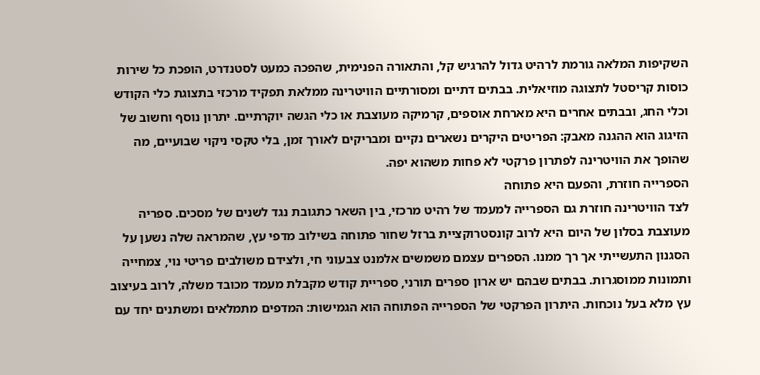השקיפות המלאה גורמת לרהיט גדול להרגיש קל, והתאורה הפנימית, שהפכה כמעט לסטנדרט, הופכת כל שירות כוסות קריסטל לתצוגה מוזיאלית. בבתים דתיים ומסורתיים הוויטרינה ממלאת תפקיד מרכזי בתצוגת כלי הקודש וכלי החג, ובבתים אחרים היא מארחת אוספים, קרמיקה מעוצבת או כלי הגשה יוקרתיים. יתרון נוסף וחשוב של הזיגוג הוא ההגנה מאבק: הפריטים היקרים נשארים נקיים ומבריקים לאורך זמן, בלי טקסי ניקוי שבועיים, מה שהופך את הוויטרינה לפתרון פרקטי לא פחות משהוא יפה.
הספרייה חוזרת, והפעם היא פתוחה
לצד הוויטרינה חוזרת גם הספרייה למעמד של רהיט מרכזי, בין השאר כתגובת נגד לשנים של מסכים. ספריה מעוצבת בסלון של היום היא לרוב קונסטרוקציית ברזל שחור פתוחה בשילוב מדפי עץ, שהמראה שלה נשען על הסגנון התעשייתי אך רך ממנו. הספרים עצמם משמשים אלמנט צבעוני חי, ולצידם משולבים פריטי נוי, צמחייה ותמונות ממוסגרות. בבתים שבהם יש ארון ספרים תורני, ספריית קודש מקבלת מעמד מכובד משלה, לרוב בעיצוב עץ מלא בעל נוכחות. היתרון הפרקטי של הספרייה הפתוחה הוא הגמישות: המדפים מתמלאים ומשתנים יחד עם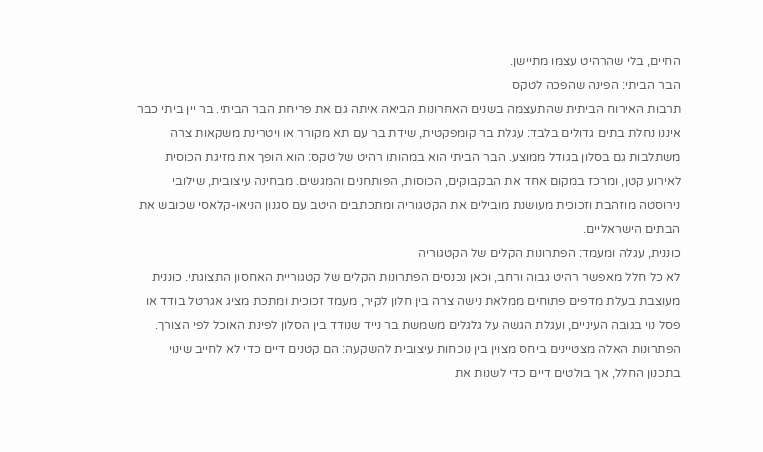החיים, בלי שהרהיט עצמו מתיישן.
הבר הביתי: הפינה שהפכה לטקס
תרבות האירוח הביתית שהתעצמה בשנים האחרונות הביאה איתה גם את פריחת הבר הביתי. בר יין ביתי כבר איננו נחלת בתים גדולים בלבד: עגלת בר קומפקטית, שידת בר עם תא מקורר או ויטרינת משקאות צרה משתלבות גם בסלון בגודל ממוצע. הבר הביתי הוא במהותו רהיט של טקס: הוא הופך את מזיגת הכוסית לאירוע קטן, ומרכז במקום אחד את הבקבוקים, הכוסות, הפותחנים והמגשים. מבחינה עיצובית, שילובי נירוסטה מוזהבת וזכוכית מעושנת מובילים את הקטגוריה ומתכתבים היטב עם סגנון הניאו-קלאסי שכובש את הבתים הישראליים.
כוננית, עגלה ומעמד: הפתרונות הקלים של הקטגוריה
לא כל חלל מאפשר רהיט גבוה ורחב, וכאן נכנסים הפתרונות הקלים של קטגוריית האחסון התצוגתי. כוננית מעוצבת בעלת מדפים פתוחים ממלאת נישה צרה בין חלון לקיר, מעמד זכוכית ומתכת מציג אגרטל בודד או פסל נוי בגובה העיניים, ועגלת הגשה על גלגלים משמשת בר נייד שנודד בין הסלון לפינת האוכל לפי הצורך. הפתרונות האלה מצטיינים ביחס מצוין בין נוכחות עיצובית להשקעה: הם קטנים דיים כדי לא לחייב שינוי בתכנון החלל, אך בולטים דיים כדי לשנות את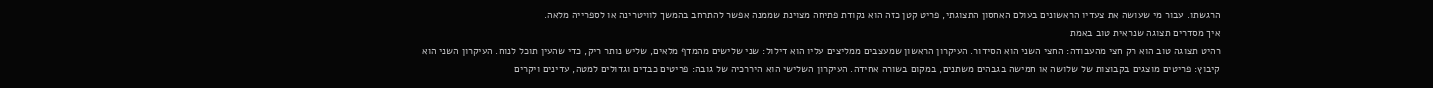הרגשתו. עבור מי שעושה את צעדיו הראשונים בעולם האחסון התצוגתי, פריט קטן כזה הוא נקודת פתיחה מצוינת שממנה אפשר להתרחב בהמשך לוויטרינה או לספרייה מלאה.
איך מסדרים תצוגה שנראית טוב באמת
רהיט תצוגה טוב הוא רק חצי מהעבודה: החצי השני הוא הסידור. העיקרון הראשון שמעצבים ממליצים עליו הוא דילול: שני שלישים מהמדף מלאים, שליש נותר ריק, כדי שהעין תוכל לנוח. העיקרון השני הוא קיבוץ: פריטים מוצגים בקבוצות של שלושה או חמישה בגבהים משתנים, במקום בשורה אחידה. העיקרון השלישי הוא היררכיה של גובה: פריטים כבדים וגדולים למטה, עדינים ויקרים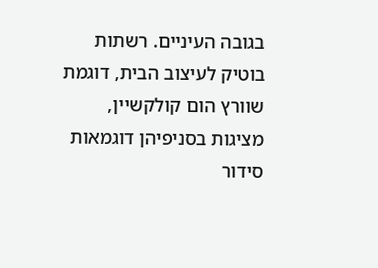בגובה העיניים. רשתות בוטיק לעיצוב הבית, דוגמת שוורץ הום קולקשיין, מציגות בסניפיהן דוגמאות סידור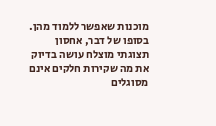מוכנות שאפשר ללמוד מהן. בסופו של דבר, אחסון תצוגתי מוצלח עושה בדיוק את מה שקירות חלקים אינם מסוגלים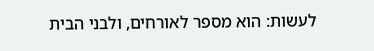לעשות: הוא מספר לאורחים, ולבני הבית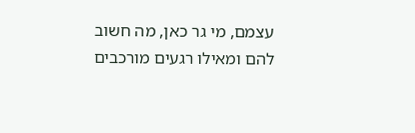עצמם, מי גר כאן, מה חשוב להם ומאילו רגעים מורכבים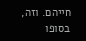חייהם. וזה, בסופו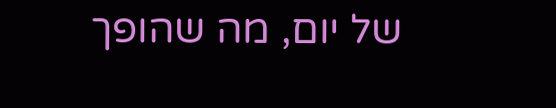של יום, מה שהופך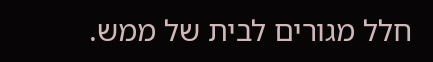חלל מגורים לבית של ממש.